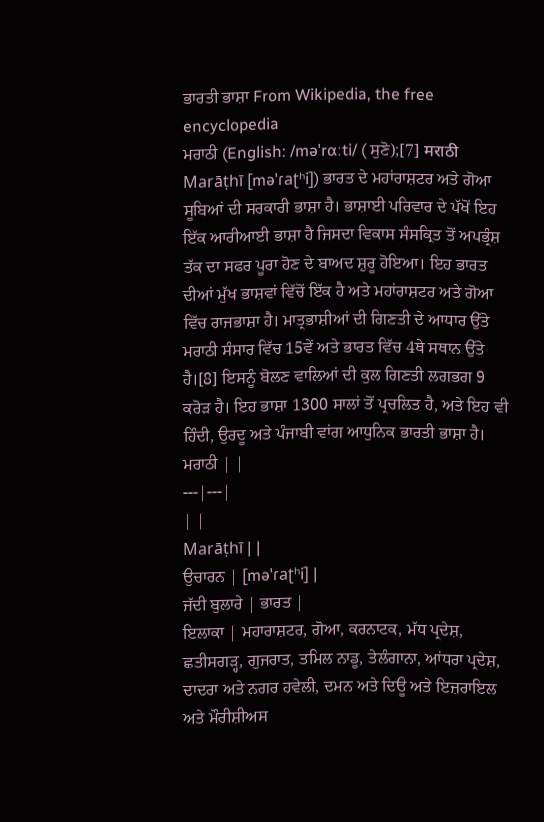ਭਾਰਤੀ ਭਾਸ਼ਾ From Wikipedia, the free encyclopedia
ਮਰਾਠੀ (English: /məˈrɑːti/ ( ਸੁਣੋ);[7] मराठी Marāṭhī [məˈɾaʈʰi]) ਭਾਰਤ ਦੇ ਮਹਾਂਰਾਸ਼ਟਰ ਅਤੇ ਗੋਆ ਸੂਬਿਆਂ ਦੀ ਸਰਕਾਰੀ ਭਾਸ਼ਾ ਹੈ। ਭਾਸ਼ਾਈ ਪਰਿਵਾਰ ਦੇ ਪੱਖੋਂ ਇਹ ਇੱਕ ਆਰੀਆਈ ਭਾਸ਼ਾ ਹੈ ਜਿਸਦਾ ਵਿਕਾਸ ਸੰਸਕ੍ਰਿਤ ਤੋਂ ਅਪਭ੍ਰੰਸ਼ ਤੱਕ ਦਾ ਸਫਰ ਪੂਰਾ ਹੋਣ ਦੇ ਬਾਅਦ ਸ਼ੁਰੂ ਹੋਇਆ। ਇਹ ਭਾਰਤ ਦੀਆਂ ਮੁੱਖ ਭਾਸ਼ਵਾਂ ਵਿੱਚੋਂ ਇੱਕ ਹੈ ਅਤੇ ਮਹਾਂਰਾਸ਼ਟਰ ਅਤੇ ਗੋਆ ਵਿੱਚ ਰਾਜਭਾਸ਼ਾ ਹੈ। ਮਾਤ੍ਰਭਾਸ਼ੀਆਂ ਦੀ ਗਿਣਤੀ ਦੇ ਆਧਾਰ ਉੱਤੇ ਮਰਾਠੀ ਸੰਸਾਰ ਵਿੱਚ 15ਵੇਂ ਅਤੇ ਭਾਰਤ ਵਿੱਚ 4ਥੇ ਸਥਾਨ ਉੱਤੇ ਹੈ।[8] ਇਸਨੂੰ ਬੋਲਣ ਵਾਲਿਆਂ ਦੀ ਕੁਲ ਗਿਣਤੀ ਲਗਭਗ 9 ਕਰੋੜ ਹੈ। ਇਹ ਭਾਸ਼ਾ 1300 ਸਾਲਾਂ ਤੋਂ ਪ੍ਰਚਲਿਤ ਹੈ, ਅਤੇ ਇਹ ਵੀ ਹਿੰਦੀ, ਉਰਦੂ ਅਤੇ ਪੰਜਾਬੀ ਵਾਂਗ ਆਧੁਨਿਕ ਭਾਰਤੀ ਭਾਸ਼ਾ ਹੈ।
ਮਰਾਠੀ | |
---|---|
| |
Marāṭhī | |
ਉਚਾਰਨ | [məˈɾaʈʰi] |
ਜੱਦੀ ਬੁਲਾਰੇ | ਭਾਰਤ |
ਇਲਾਕਾ | ਮਹਾਰਾਸ਼ਟਰ, ਗੋਆ, ਕਰਨਾਟਕ, ਮੱਧ ਪ੍ਰਦੇਸ਼, ਛਤੀਸਗੜ੍ਹ, ਗੁਜਰਾਤ, ਤਮਿਲ ਨਾਡੂ, ਤੇਲੰਗਾਨਾ, ਆਂਧਰਾ ਪ੍ਰਦੇਸ਼, ਦਾਦਰਾ ਅਤੇ ਨਗਰ ਹਵੇਲੀ, ਦਮਨ ਅਤੇ ਦਿਊ ਅਤੇ ਇਜ਼ਰਾਇਲ ਅਤੇ ਮੌਰੀਸ਼ੀਅਸ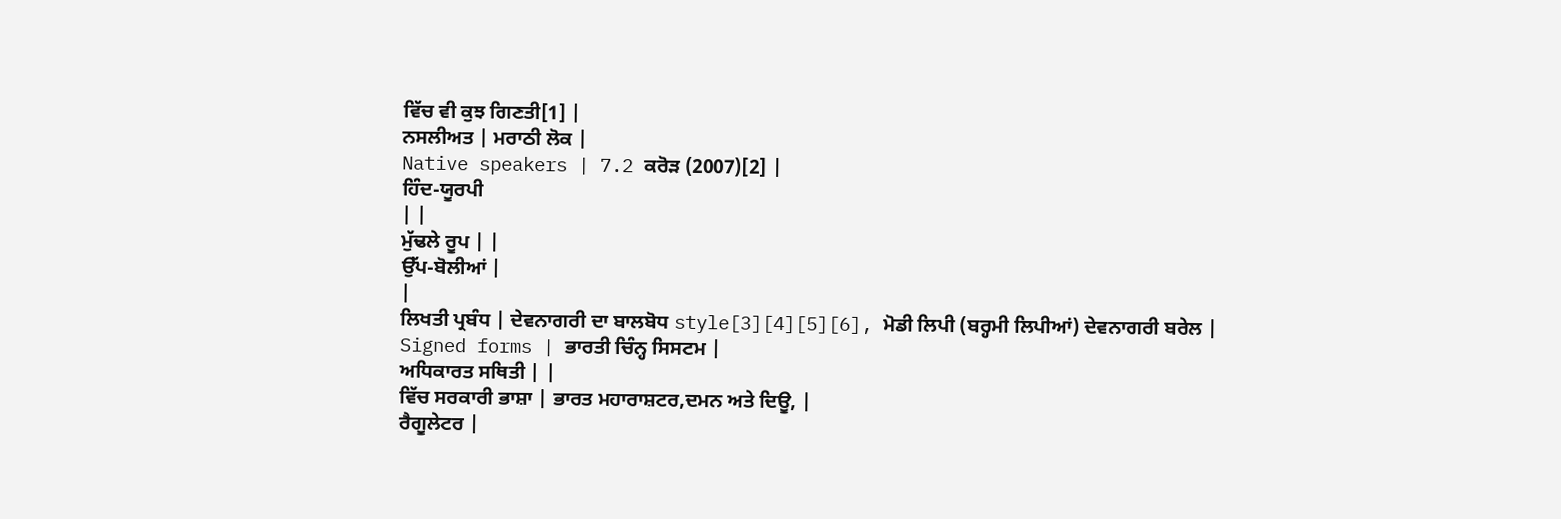ਵਿੱਚ ਵੀ ਕੁਝ ਗਿਣਤੀ[1] |
ਨਸਲੀਅਤ | ਮਰਾਠੀ ਲੋਕ |
Native speakers | 7.2 ਕਰੋੜ (2007)[2] |
ਹਿੰਦ-ਯੂਰਪੀ
| |
ਮੁੱਢਲੇ ਰੂਪ | |
ਉੱਪ-ਬੋਲੀਆਂ |
|
ਲਿਖਤੀ ਪ੍ਰਬੰਧ | ਦੇਵਨਾਗਰੀ ਦਾ ਬਾਲਬੋਧ style[3][4][5][6], ਮੋਡੀ ਲਿਪੀ (ਬਰ੍ਹਮੀ ਲਿਪੀਆਂ) ਦੇਵਨਾਗਰੀ ਬਰੇਲ |
Signed forms | ਭਾਰਤੀ ਚਿੰਨ੍ਹ ਸਿਸਟਮ |
ਅਧਿਕਾਰਤ ਸਥਿਤੀ | |
ਵਿੱਚ ਸਰਕਾਰੀ ਭਾਸ਼ਾ | ਭਾਰਤ ਮਹਾਰਾਸ਼ਟਰ,ਦਮਨ ਅਤੇ ਦਿਊ, |
ਰੈਗੂਲੇਟਰ |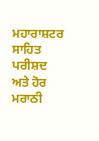ਮਹਾਰਾਸ਼ਟਰ ਸਾਹਿਤ ਪਰੀਸ਼ਦ ਅਤੇ ਹੋਰ ਮਰਾਠੀ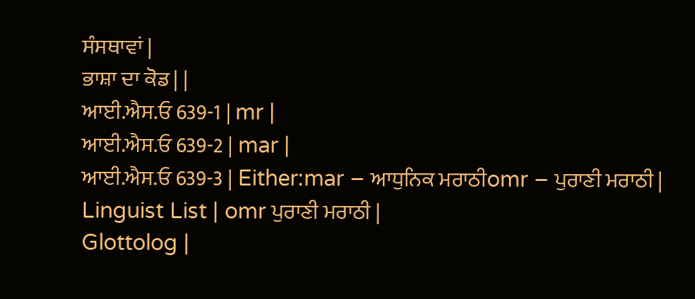ਸੰਸਥਾਵਾਂ |
ਭਾਸ਼ਾ ਦਾ ਕੋਡ | |
ਆਈ.ਐਸ.ਓ 639-1 | mr |
ਆਈ.ਐਸ.ਓ 639-2 | mar |
ਆਈ.ਐਸ.ਓ 639-3 | Either:mar – ਆਧੁਨਿਕ ਮਰਾਠੀomr – ਪੁਰਾਣੀ ਮਰਾਠੀ |
Linguist List | omr ਪੁਰਾਣੀ ਮਰਾਠੀ |
Glottolog |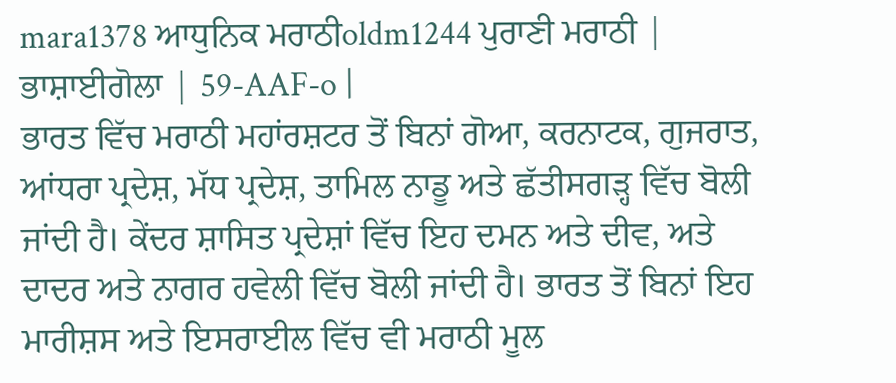mara1378 ਆਧੁਨਿਕ ਮਰਾਠੀoldm1244 ਪੁਰਾਣੀ ਮਰਾਠੀ |
ਭਾਸ਼ਾਈਗੋਲਾ | 59-AAF-o |
ਭਾਰਤ ਵਿੱਚ ਮਰਾਠੀ ਮਹਾਂਰਸ਼ਟਰ ਤੋਂ ਬਿਨਾਂ ਗੋਆ, ਕਰਨਾਟਕ, ਗੁਜਰਾਤ, ਆਂਧਰਾ ਪ੍ਰਦੇਸ਼, ਮੱਧ ਪ੍ਰਦੇਸ਼, ਤਾਮਿਲ ਨਾਡੂ ਅਤੇ ਛੱਤੀਸਗੜ੍ਹ ਵਿੱਚ ਬੋਲੀ ਜਾਂਦੀ ਹੈ। ਕੇਂਦਰ ਸ਼ਾਸਿਤ ਪ੍ਰਦੇਸ਼ਾਂ ਵਿੱਚ ਇਹ ਦਮਨ ਅਤੇ ਦੀਵ, ਅਤੇ ਦਾਦਰ ਅਤੇ ਨਾਗਰ ਹਵੇਲੀ ਵਿੱਚ ਬੋਲੀ ਜਾਂਦੀ ਹੈ। ਭਾਰਤ ਤੋਂ ਬਿਨਾਂ ਇਹ ਮਾਰੀਸ਼ਸ ਅਤੇ ਇਸਰਾਈਲ ਵਿੱਚ ਵੀ ਮਰਾਠੀ ਮੂਲ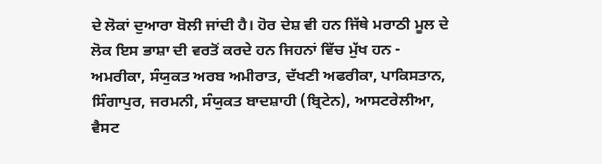ਦੇ ਲੋਕਾਂ ਦੁਆਰਾ ਬੋਲੀ ਜਾਂਦੀ ਹੈ। ਹੋਰ ਦੇਸ਼ ਵੀ ਹਨ ਜਿੱਥੇ ਮਰਾਠੀ ਮੂਲ ਦੇ ਲੋਕ ਇਸ ਭਾਸ਼ਾ ਦੀ ਵਰਤੋਂ ਕਰਦੇ ਹਨ ਜਿਹਨਾਂ ਵਿੱਚ ਮੁੱਖ ਹਨ - ਅਮਰੀਕਾ, ਸੰਯੁਕਤ ਅਰਬ ਅਮੀਰਾਤ, ਦੱਖਣੀ ਅਫਰੀਕਾ, ਪਾਕਿਸਤਾਨ, ਸਿੰਗਾਪੁਰ, ਜਰਮਨੀ, ਸੰਯੁਕਤ ਬਾਦਸ਼ਾਹੀ (ਬ੍ਰਿਟੇਨ), ਆਸਟਰੇਲੀਆ, ਵੈਸਟ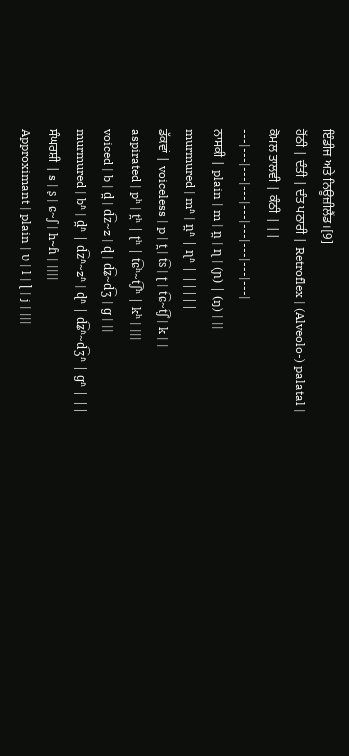ਇੰਡੀਜ ਅਤੇ ਨਿਊਜ਼ੀਲੈਂਡ।[9]
ਹੋਂਠੀ | ਦੰਤੀ | ਦੰਤ ਪਠਾਰੀ | Retroflex | (Alveolo-) palatal |
ਕੋਮਲ ਤਾਲਵੀ | ਕੰਠੀ | ||
---|---|---|---|---|---|---|---|---|
ਨਾਸਕੀ | plain | m | n̪ | ɳ | (ɲ) | (ŋ) | ||
murmured | mʱ | n̪ʱ | ɳʱ | |||||
ਡੱਕਵਾਂ | voiceless | p | t̪ | t͡s | ʈ | t͡ɕ~t͡ʃ | k | |
aspirated | pʰ | t̪ʰ | ʈʰ | t͡ɕʰ~t͡ʃʰ | kʰ | |||
voiced | b | d̪ | d͡z~z | ɖ | d͡ʑ~d͡ʒ | ɡ | ||
murmured | bʱ | d̪ʱ | d͡zʱ~zʱ | ɖʱ | d͡ʑʱ~d͡ʒʱ | ɡʱ | ||
ਸੰਘਰਸ਼ੀ | s | ʂ | ɕ~ʃ | h~ɦ | ||||
Approximant | plain | ʋ | l | ɭ | j | |||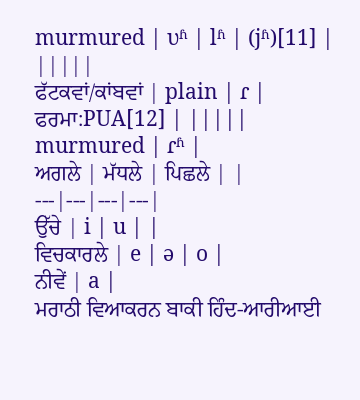murmured | ʋʱ | lʱ | (jʱ)[11] | |||||
ਫੱਟਕਵਾਂ/ਕਾਂਬਵਾਂ | plain | ɾ | ਫਰਮਾ:PUA[12] | |||||
murmured | ɾʱ |
ਅਗਲੇ | ਮੱਧਲੇ | ਪਿਛਲੇ | |
---|---|---|---|
ਉੱਚੇ | i | u | |
ਵਿਚਕਾਰਲੇ | e | ə | o |
ਨੀਵੇਂ | a |
ਮਰਾਠੀ ਵਿਆਕਰਨ ਬਾਕੀ ਹਿੰਦ-ਆਰੀਆਈ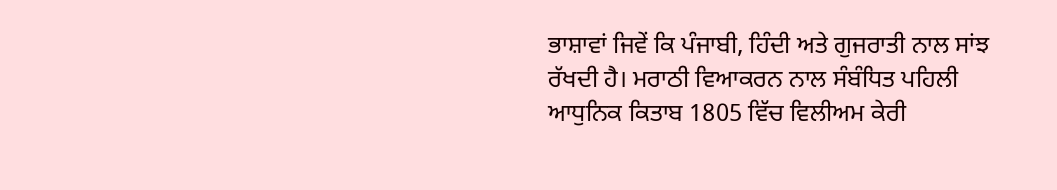ਭਾਸ਼ਾਵਾਂ ਜਿਵੇਂ ਕਿ ਪੰਜਾਬੀ, ਹਿੰਦੀ ਅਤੇ ਗੁਜਰਾਤੀ ਨਾਲ ਸਾਂਝ ਰੱਖਦੀ ਹੈ। ਮਰਾਠੀ ਵਿਆਕਰਨ ਨਾਲ ਸੰਬੰਧਿਤ ਪਹਿਲੀ ਆਧੁਨਿਕ ਕਿਤਾਬ 1805 ਵਿੱਚ ਵਿਲੀਅਮ ਕੇਰੀ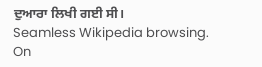ਦੁਆਰਾ ਲਿਖੀ ਗਈ ਸੀ।
Seamless Wikipedia browsing. On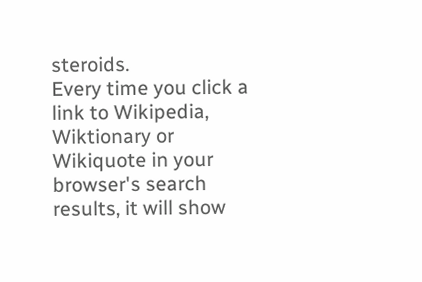steroids.
Every time you click a link to Wikipedia, Wiktionary or Wikiquote in your browser's search results, it will show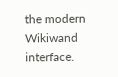the modern Wikiwand interface.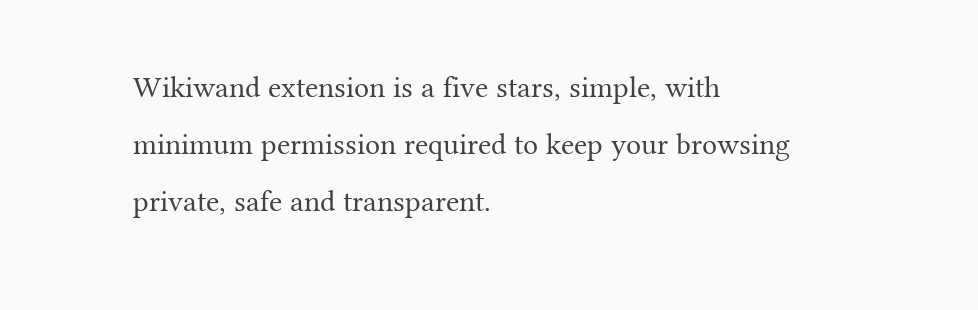Wikiwand extension is a five stars, simple, with minimum permission required to keep your browsing private, safe and transparent.